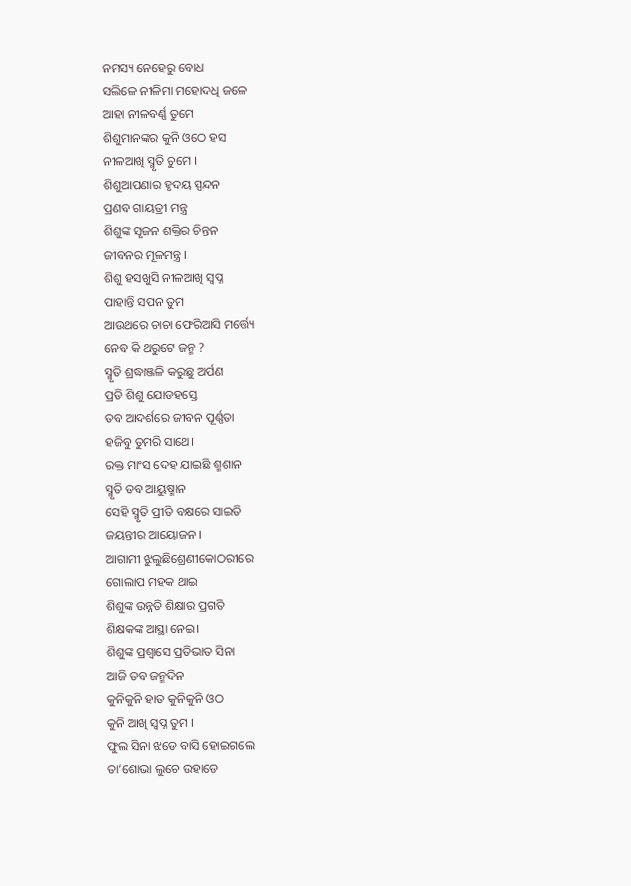ନମସ୍ୟ ନେହେରୁ ବୋଧ
ସଲିଳେ ନୀଳିମା ମହୋଦଧି ଜଳେ
ଆହା ନୀଳବର୍ଣ୍ଣ ତୁମେ
ଶିଶୁମାନଙ୍କର କୁନି ଓଠେ ହସ
ନୀଳଆଖି ସ୍ମୃତି ଚୁମେ ।
ଶିଶୁଆପଣାର ହୃଦୟ ସ୍ପନ୍ଦନ
ପ୍ରଣବ ଗାୟତ୍ରୀ ମନ୍ତ୍ର
ଶିଶୁଙ୍କ ସୃଜନ ଶକ୍ତିର ଚିନ୍ତନ
ଜୀବନର ମୂଳମନ୍ତ୍ର ।
ଶିଶୁ ହସଖୁସି ନୀଳଆଖି ସ୍ୱପ୍ନ
ପାହାନ୍ତି ସପନ ତୁମ
ଆଉଥରେ ଚାଚା ଫେରିଆସି ମର୍ତ୍ତ୍ୟେ
ନେବ କି ଥରୁଟେ ଜନ୍ମ ?
ସ୍ମୃତି ଶ୍ରଦ୍ଧାଞ୍ଜଳି କରୁଛୁ ଅର୍ପଣ
ପ୍ରତି ଶିଶୁ ଯୋଡହସ୍ତେ
ତବ ଆଦର୍ଶରେ ଜୀବନ ପୂର୍ଣ୍ଣତା
ହଜିବୁ ତୁମରି ସାଥେ।
ରକ୍ତ ମାଂସ ଦେହ ଯାଇଛି ଶ୍ମଶାନ
ସ୍ମୃତି ତବ ଆୟୁଷ୍ମାନ
ସେହି ସ୍ମୃତି ପ୍ରୀତି ବକ୍ଷରେ ସାଇତି
ଜୟନ୍ତୀର ଆୟୋଜନ ।
ଆଗାମୀ ଝୁଲୁଛିଶ୍ରେଣୀକୋଠରୀରେ
ଗୋଲାପ ମହକ ଥାଇ
ଶିଶୁଙ୍କ ଉନ୍ନତି ଶିକ୍ଷାର ପ୍ରଗତି
ଶିକ୍ଷକଙ୍କ ଆସ୍ଥା ନେଇ।
ଶିଶୁଙ୍କ ପ୍ରଶ୍ୱାସେ ପ୍ରତିଭାତ ସିନା
ଆଜି ତବ ଜନ୍ମଦିନ
କୁନିକୁନି ହାତ କୁନିକୁନି ଓଠ
କୁନି ଆଖି ସ୍ୱପ୍ନ ତୁମ ।
ଫୁଲ ସିନା ଝଡେ ବାସି ହୋଇଗଲେ
ତା’ଶୋଭା ଲୁଚେ ଉହାଡେ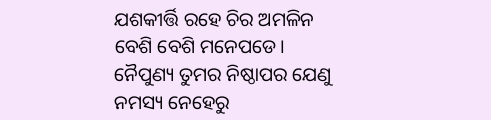ଯଶକୀର୍ତ୍ତି ରହେ ଚିର ଅମଳିନ
ବେଶି ବେଶି ମନେପଡେ।
ନୈପୁଣ୍ୟ ତୁମର ନିଷ୍ଠାପର ଯେଣୁ
ନମସ୍ୟ ନେହେରୁ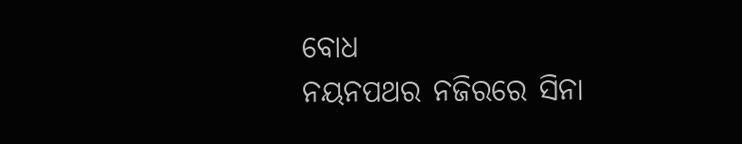ବୋଧ
ନୟନପଥର ନଜିରରେ ସିନା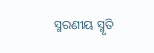ସ୍ମରଣୀୟ ସ୍ମୃତି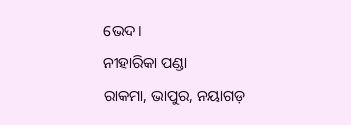ଭେଦ।
ନୀହାରିକା ପଣ୍ଡା
ରାକମା, ଭାପୁର, ନୟାଗଡ଼